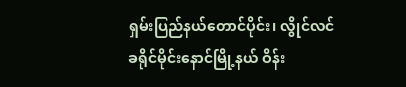ရှမ်းပြည်နယ်တောင်ပိုင်း၊ လွိုင်လင်ခရိုင်မိုင်းနောင်မြို့နယ် ဝိန်း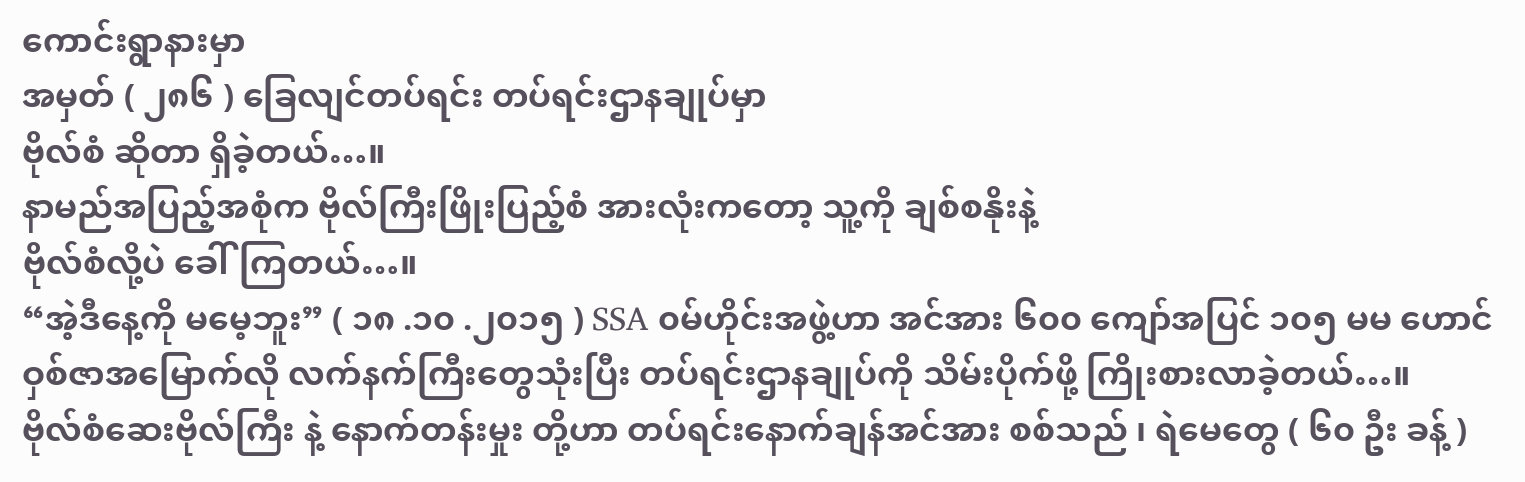ကောင်းရွာနားမှာ
အမှတ် ( ၂၈၆ ) ခြေလျင်တပ်ရင်း တပ်ရင်းဌာနချုပ်မှာ
ဗိုလ်စံ ဆိုတာ ရှိခဲ့တယ်…။
နာမည်အပြည့်အစုံက ဗိုလ်ကြီးဖြိုးပြည့်စံ အားလုံးကတော့ သူ့ကို ချစ်စနိုးနဲ့
ဗိုလ်စံလို့ပဲ ခေါ်ကြတယ်…။
“အဲ့ဒီနေ့ကို မမေ့ဘူး” ( ၁၈ .၁၀ .၂၀၁၅ ) SSA ၀မ်ဟိုင်းအဖွဲ့ဟာ အင်အား ၆၀၀ ကျော်အပြင် ၁၀၅ မမ ဟောင်ဝှစ်ဇာအမြောက်လို လက်နက်ကြီးတွေသုံးပြီး တပ်ရင်းဌာနချုပ်ကို သိမ်းပိုက်ဖို့ ကြိုးစားလာခဲ့တယ်…။
ဗိုလ်စံဆေးဗိုလ်ကြီး နဲ့ နောက်တန်းမှုး တို့ဟာ တပ်ရင်းနောက်ချန်အင်အား စစ်သည် ၊ ရဲမေတွေ ( ၆၀ ဦး ခန့် )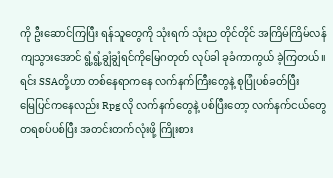ကို ဦးဆောင်ကြပြီး ရန်သူတွေကို သုံးရက် သုံးည တိုင်တိုင် အကြိမ်ကြိမ်လန်ကျသွားအောင် ရွံ့ရွံ့ချွံချွံရင်ကိုမြေဂတုတ် လုပ်ခါ ခုခံကာကွယ် ခဲ့ကြတယ်။
ရင်း SSAတို့ဟာ တစ်နေရာကနေ လက်နက်ကြီးတွေနဲ့ စုပြုံပစ်ခတ်ပြီး
မြေပြင်ကနေလည်း Rpg လို လက်နက်တွေနဲ့ ပစ်ပြီးတော့ လက်နက်ငယ်တွေ တရစပ်ပစ်ပြီး အတင်းတက်လုံးဖို့ ကြိုးစား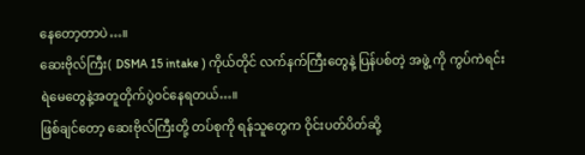နေတော့တာပဲ…။
ဆေးဗိုလ်ကြီး( DSMA 15 intake ) ကိုယ်တိုင် လက်နက်ကြီးတွေနဲ့ ပြန်ပစ်တဲ့ အဖွဲ့ ကို ကွပ်ကဲရင်း
ရဲမေတွေနဲ့အတူတိုက်ပွဲ၀င်နေရတယ်…။
ဖြစ်ချင်တော့ ဆေးဗိုလ်ကြီးတို့ တပ်စုကို ရန်သူတွေက ဝိုင်းပတ်ပိတ်ဆို့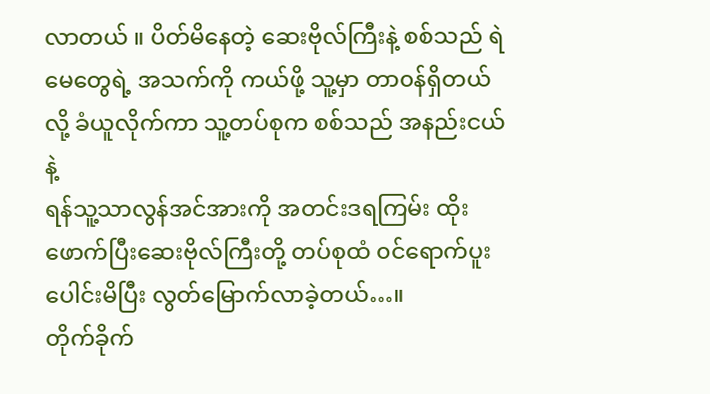လာတယ် ။ ပိတ်မိနေတဲ့ ဆေးဗိုလ်ကြီးနဲ့ စစ်သည် ရဲမေတွေရဲ့ အသက်ကို ကယ်ဖို့ သူ့မှာ တာ၀န်ရှိတယ်လို့ ခံယူလိုက်ကာ သူ့တပ်စုက စစ်သည် အနည်းငယ်နဲ့
ရန်သူ့သာလွန်အင်အားကို အတင်းဒရကြမ်း ထိုးဖောက်ပြီးဆေးဗိုလ်ကြီးတို့ တပ်စုထံ ၀င်ရောက်ပူးပေါင်းမိပြီး လွတ်မြောက်လာခဲ့တယ်…။
တိုက်ခိုက်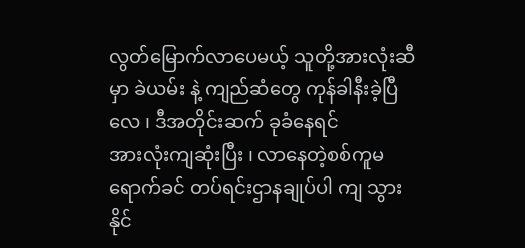လွတ်မြောက်လာပေမယ့် သူတို့အားလုံးဆီမှာ ခဲယမ်း နဲ့ ကျည်ဆံတွေ ကုန်ခါနီးခဲ့ပြီလေ ၊ ဒီအတိုင်းဆက် ခုခံနေရင်
အားလုံးကျဆုံးပြီး ၊ လာနေတဲ့စစ်ကူမရောက်ခင် တပ်ရင်းဌာနချုပ်ပါ ကျ သွားနိုင်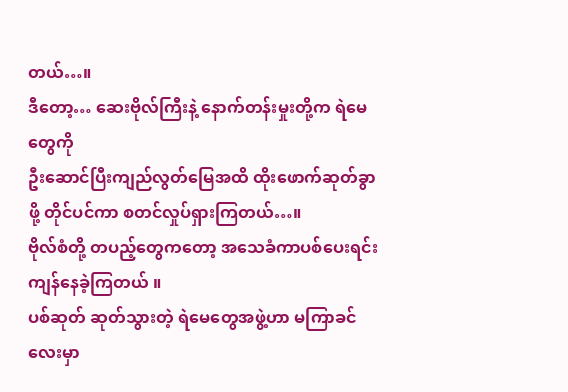တယ်…။
ဒီတော့… ဆေးဗိုလ်ကြီးနဲ့ နောက်တန်းမှုးတို့က ရဲမေတွေကို
ဦးဆောင်ပြီးကျည်လွတ်မြေအထိ ထိုးဖောက်ဆုတ်ခွာဖို့ တိုင်ပင်ကာ စတင်လှုပ်ရှားကြတယ်…။
ဗိုလ်စံတို့ တပည့်တွေကတော့ အသေခံကာပစ်ပေးရင်း ကျန်နေခဲ့ကြတယ် ။
ပစ်ဆုတ် ဆုတ်သွားတဲ့ ရဲမေတွေအဖွဲ့ဟာ မကြာခင်လေးမှာ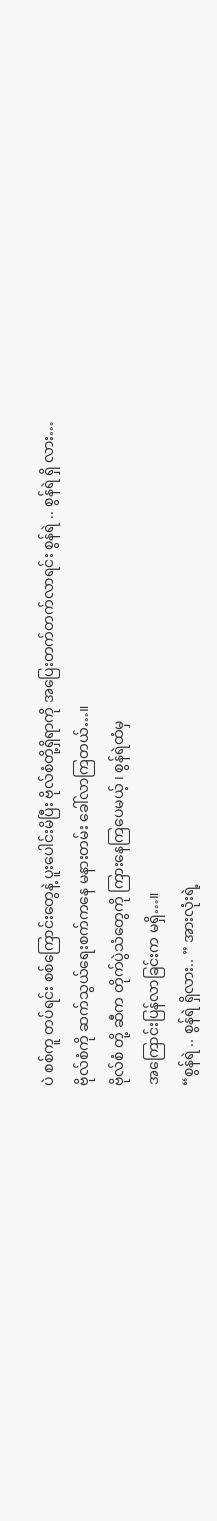ပဲ စစ်ကူ တပ်ရင်း စစ်ကြောင်းတွေနဲ့ ပူးပေါင်းမိပြီး ဗိုလ်စံတို့ရှိရာကို အပြေးတက်တက်လာရင်း စွန်ရဲ .. စွန်ရဲ ရှိ လား…
ဗိုလ်စံကို ဆက်သွယ်ရေးစက်ကနေ မနားတမ်း ခေါ်လာကြတယ်…။
ဗိုလ်စံ တို့ ဆီက တိုက်ပွဲသံတွေကို ကြားနေကြပေမယ့် ၊ စွန်ရဲထံမှ
အကြောင်းပြန်လာခြင်းက မရှိ…။
“စွန်ရဲ .. စွန်ရဲ ရှိလား.. ” အားလုံးရဲ့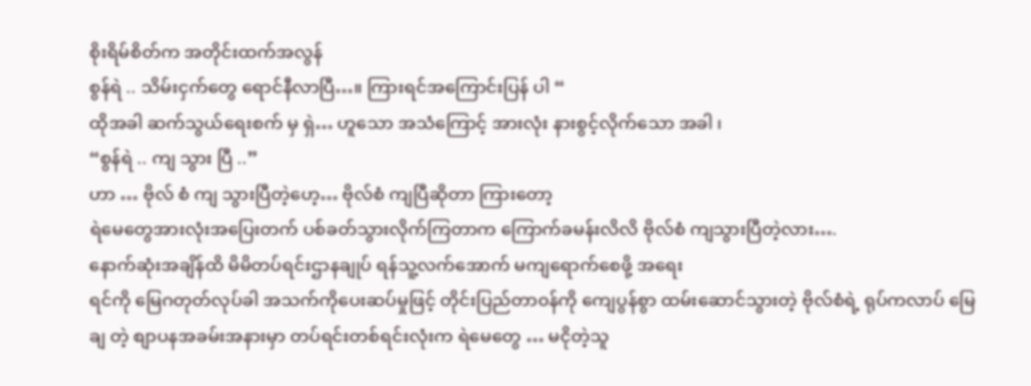စိုးရိမ်စိတ်က အတိုင်းထက်အလွန်
စွန်ရဲ .. သိမ်းငှက်တွေ ရောင်နီလာပြီ…။ ကြားရင်အကြောင်းပြန် ပါ “
ထိုအခါ ဆက်သွယ်ရေးစက် မှ ရှဲ… ဟူသော အသံကြောင့် အားလုံး နားစွင့်လိုက်သော အခါ ၊
“စွန်ရဲ .. ကျ သွား ပြီ ..”
ဟာ … ဗိုလ် စံ ကျ သွားပြီတဲ့ဟေ့… ဗိုလ်စံ ကျပြီဆိုတာ ကြားတော့
ရဲမေတွေအားလုံးအပြေးတက် ပစ်ခတ်သွားလိုက်ကြတာက ကြောက်ခမန်းလိလိ ဗိုလ်စံ ကျသွားပြီတဲ့လား….
နောက်ဆုံးအချိန်ထိ မိမိတပ်ရင်းဌာနချုပ် ရန်သူ့လက်အောက် မကျရောက်စေဖို့ အရေး
ရင်ကို မြေဂတုတ်လုပ်ခါ အသက်ကိုပေးဆပ်မှုဖြင့် တိုင်းပြည်တာ၀န်ကို ကျေပွန်စွာ ထမ်းဆောင်သွားတဲ့ ဗိုလ်စံရဲ့ ရုပ်ကလာပ် မြေချ တဲ့ စျာပနအခမ်းအနားမှာ တပ်ရင်းတစ်ရင်းလုံးက ရဲမေတွေ … မငိုတဲ့သူ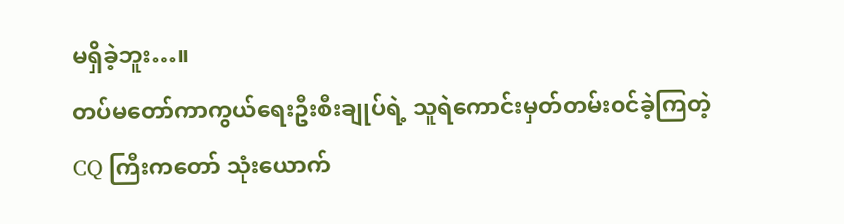မရှိခဲ့ဘူး…။
တပ်မတော်ကာကွယ်ရေးဦးစီးချုပ်ရဲ့ သူရဲကောင်းမှတ်တမ်း၀င်ခဲ့ကြတဲ့
CQ ကြီးကတော် သုံးယောက်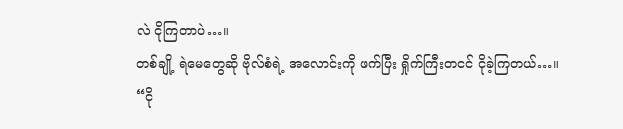လဲ ငိုကြတာပဲ…။
တစ်ချို့ ရဲမေတွေဆို ဗိုလ်စံရဲ့ အလောင်းကို ဖက်ပြီး ရှိုက်ကြီးတငင် ငိုခဲ့ကြတယ်…။
“ငို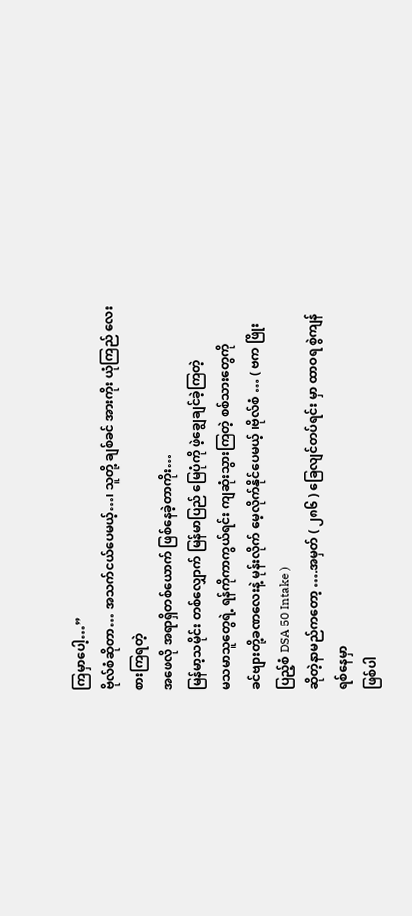ကြမှာပေါ့…”
ဗိုလ်စံဆိုတာ… အသက်ငယ်ပေမယ့်…၊ သူတို့ ချစ်ခင် အားကိုး ယုံကြည် လေးစားကြရတဲ့
အဖေလို အရာရှိတစ်ယောက် ဖြစ်နေခဲ့တာကိုး…
မြန်မာ့သမိုင်း တစ်လျှောက် မြန်မာပြည် မြေပုံကို ဖဲ့ချွေချင်ခဲ့ကြတဲ့
မသမာသူတွေရဲ့ ရန်ကိုကာကွယ်ရင်း ကျဆုံးသွားကြတဲ့ စစ်သားတွေကို
ခင်ဗျားတို့ခဏလေးနဲ့ မုန်းလိုက် မေ့လိုက်နိုင်ပေမယ့် ၊ဗိုလ်စံ … ( ဗက ဖြိုးပြည့်စံ DSA 50 Intake )
ဆိုတဲ့နာမည်ကတော့ ….အမှတ် ( ၂၈၆ ) ခြေလျင်တပ်ရင်း မှာ ထာဝရ စွဲကျန်ရစ်နေမှာ
ဖြစ်ပါ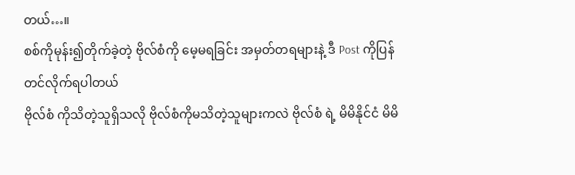တယ်…။
စစ်ကိုမုန်း၍တိုက်ခဲ့တဲ့ ဗိုလ်စံကို မေ့မရခြင်း အမှတ်တရများနဲ့ ဒီ Post ကိုပြန်တင်လိုက်ရပါတယ်
ဗိုလ်စံ ကိုသိတဲ့သူရှိသလို ဗိုလ်စံကိုမသိတဲ့သူများကလဲ ဗိုလ်စံ ရဲ့ မိမိနိုင်ငံ မိမိ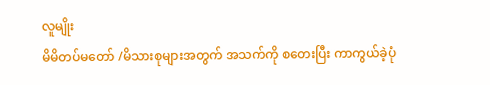လူမျိုး
မိမိတပ်မတော် /မိသားစုများအတွက် အသက်ကို စတေးပြီး ကာကွယ်ခဲ့ပုံ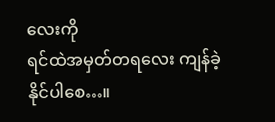လေးကို
ရင်ထဲအမှတ်တရလေး ကျန်ခဲ့နိုင်ပါစေ…။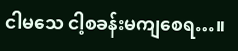ငါမသေ ငါ့စခန်းမကျစေရ…။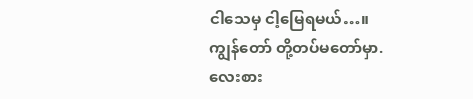ငါသေမှ ငါ့မြေရမယ်…။
ကျွန်တော် တို့တပ်မတော်မှာ.
လေးစား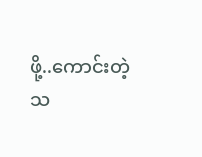ဖို့..ကောင်းတဲ့သ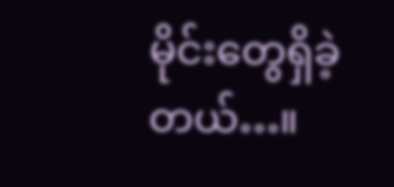မိုင်းတွေရှိခဲ့တယ်…။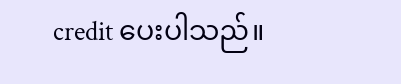credit ပေးပါသည်။